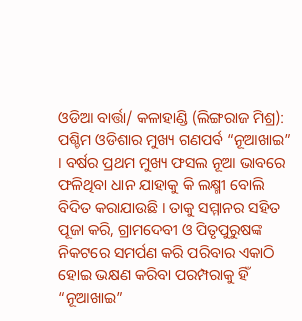ଓଡିଆ ବାର୍ତ୍ତା/ କଳାହାଣ୍ଡି (ଲିଙ୍ଗରାଜ ମିଶ୍ର): ପଶ୍ଚିମ ଓଡିଶାର ମୁଖ୍ୟ ଗଣପର୍ବ “ନୂଆଖାଇ” । ବର୍ଷର ପ୍ରଥମ ମୁଖ୍ୟ ଫସଲ ନୂଆ ଭାବରେ ଫଳିଥିବା ଧାନ ଯାହାକୁ କି ଲକ୍ଷ୍ମୀ ବୋଲି ବିଦିତ କରାଯାଉଛି । ତାକୁ ସମ୍ମାନର ସହିତ ପୂଜା କରି, ଗ୍ରାମଦେବୀ ଓ ପିତୃପୁରୁଷଙ୍କ ନିକଟରେ ସମର୍ପଣ କରି ପରିବାର ଏକାଠି ହୋଇ ଭକ୍ଷଣ କରିବା ପରମ୍ପରାକୁ ହିଁ “ନୂଆଖାଇ”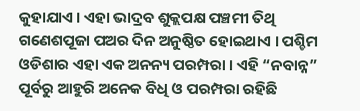କୁହାଯାଏ । ଏହା ଭାଦ୍ରବ ଶୁକ୍ଲପକ୍ଷ ପଞ୍ଚମୀ ତିଥି ଗଣେଶପୂଜା ପଅର ଦିନ ଅନୁଷ୍ଠିତ ହୋଇଥାଏ । ପଶ୍ଚିମ ଓଡିଶାର ଏହା ଏକ ଅନନ୍ୟ ପରମ୍ପରା । ଏହି “ନବାନ୍ନ” ପୂର୍ବରୁ ଆହୁରି ଅନେକ ବିଧି ଓ ପରମ୍ପରା ରହିଛି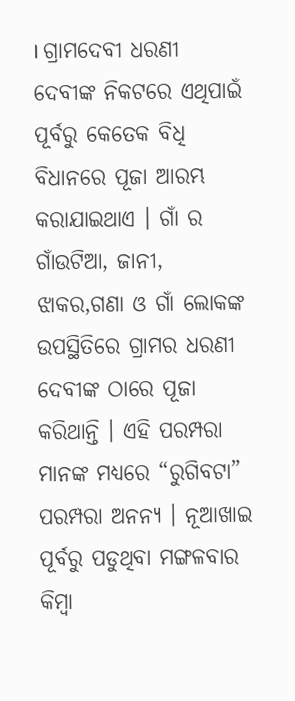। ଗ୍ରାମଦେବୀ ଧରଣୀ ଦେବୀଙ୍କ ନିକଟରେ ଏଥିପାଇଁ ପୂର୍ବରୁ କେତେକ ବିଧି ବିଧାନରେ ପୂଜା ଆରମ୍ଭ କରାଯାଇଥାଏ । ଗାଁ ର ଗାଁଉଟିଆ, ଜାନୀ, ଝାକର,ଗଣା ଓ ଗାଁ ଲୋକଙ୍କ ଉପସ୍ଥିତିରେ ଗ୍ରାମର ଧରଣୀ ଦେବୀଙ୍କ ଠାରେ ପୂଜା କରିଥାନ୍ତି । ଏହି ପରମ୍ପରା ମାନଙ୍କ ମଧ୍ୟରେ “ରୁଗିବଟା” ପରମ୍ପରା ଅନନ୍ୟ । ନୂଆଖାଇ ପୂର୍ବରୁ ପଡୁଥିବା ମଙ୍ଗଳବାର କିମ୍ବା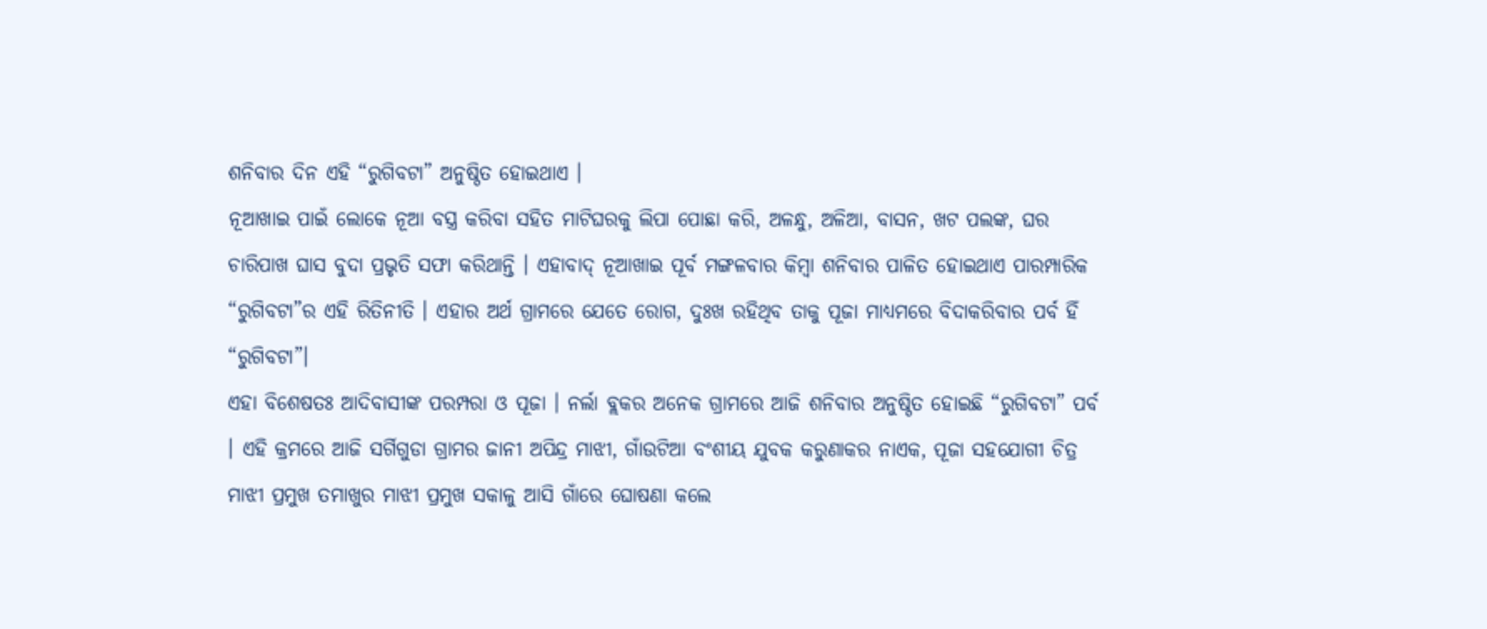ଶନିବାର ଦିନ ଏହି “ରୁଗିବଟା” ଅନୁଷ୍ଠିତ ହୋଇଥାଏ ।
ନୂଆଖାଇ ପାଇଁ ଲୋକେ ନୂଆ ବସ୍ତ୍ର କରିବା ସହିତ ମାଟିଘରକୁ ଲିପା ପୋଛା କରି, ଅଳନ୍ଧୁ, ଅଳିଆ, ବାସନ, ଖଟ ପଲଙ୍କ, ଘର ଚାରିପାଖ ଘାସ ବୁଦା ପ୍ରଭୃତି ସଫା କରିଥାନ୍ତି । ଏହାବାଦ୍ ନୂଆଖାଇ ପୂର୍ବ ମଙ୍ଗଳବାର କିମ୍ବା ଶନିବାର ପାଳିତ ହୋଇଥାଏ ପାରମ୍ପାରିକ “ରୁଗିବଟା”ର ଏହି ରିତିନୀତି । ଏହାର ଅର୍ଥ ଗ୍ରାମରେ ଯେତେ ରୋଗ, ଦୁଃଖ ରହିଥିବ ତାକୁ ପୂଜା ମାଧ୍ୟମରେ ବିଦାକରିବାର ପର୍ବ ହିଁ “ରୁଗିବଟା”।
ଏହା ବିଶେଷତଃ ଆଦିବାସୀଙ୍କ ପରମ୍ପରା ଓ ପୂଜା । ନର୍ଲା ବ୍ଲକର ଅନେକ ଗ୍ରାମରେ ଆଜି ଶନିବାର ଅନୁଷ୍ଠିତ ହୋଇଛି “ରୁଗିବଟା” ପର୍ବ । ଏହି କ୍ରମରେ ଆଜି ସର୍ଗିଗୁଡା ଗ୍ରାମର ଜାନୀ ଅପିନ୍ଦ୍ର ମାଝୀ, ଗାଁଉଟିଆ ବଂଶୀୟ ଯୁବକ କରୁଣାକର ନାଏକ, ପୂଜା ସହଯୋଗୀ ଚିତ୍ର ମାଝୀ ପ୍ରମୁଖ ତମାଖୁର ମାଝୀ ପ୍ରମୁଖ ସକାଳୁ ଆସି ଗାଁରେ ଘୋଷଣା କଲେ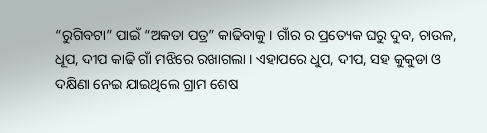“ରୁଗିବଟା” ପାଇଁ “ଅକତା ପତ୍ର” କାଢିବାକୁ । ଗାଁର ର ପ୍ରତ୍ୟେକ ଘରୁ ଦୁବ, ଚାଉଳ, ଧୂପ, ଦୀପ କାଢି ଗାଁ ମଝିରେ ରଖାଗଲା । ଏହାପରେ ଧୁପ, ଦୀପ, ସହ କୁକୁଡା ଓ ଦକ୍ଷିଣା ନେଇ ଯାଇଥିଲେ ଗ୍ରାମ ଶେଷ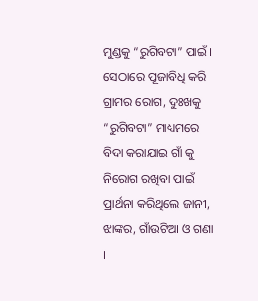ମୁଣ୍ଡକୁ “ରୁଗିବଟା” ପାଇଁ । ସେଠାରେ ପୂଜାବିଧି କରି ଗ୍ରାମର ରୋଗ, ଦୁଃଖକୁ “ରୁଗିବଟା” ମାଧ୍ୟମରେ ବିଦା କରାଯାଇ ଗାଁ କୁ ନିରୋଗ ରଖିବା ପାଇଁ ପ୍ରାର୍ଥନା କରିଥିଲେ ଜାନୀ, ଝାଙ୍କର, ଗାଁଉଟିଆ ଓ ଗଣା ।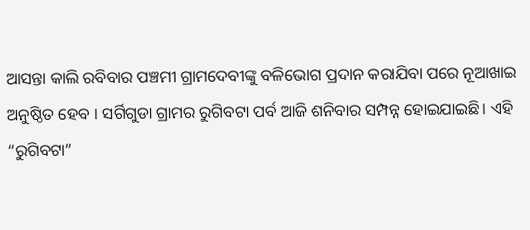ଆସନ୍ତା କାଲି ରବିବାର ପଞ୍ଚମୀ ଗ୍ରାମଦେବୀଙ୍କୁ ବଳିଭୋଗ ପ୍ରଦାନ କରାଯିବା ପରେ ନୂଆଖାଇ ଅନୁଷ୍ଠିତ ହେବ । ସର୍ଗିଗୁଡା ଗ୍ରାମର ରୁଗିବଟା ପର୍ବ ଆଜି ଶନିବାର ସମ୍ପନ୍ନ ହୋଇଯାଇଛି। ଏହି “ରୁଗିବଟା”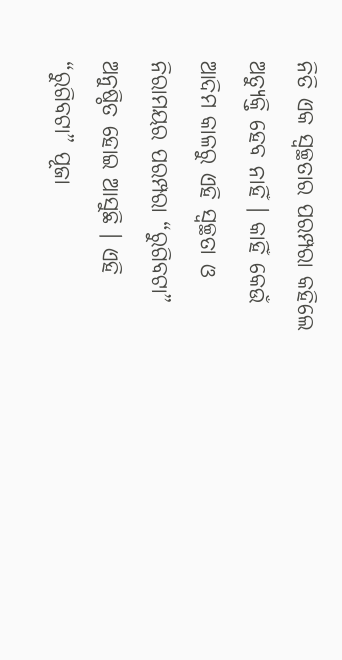ନିତି ଏକ ସ୍ୱଚ୍ଛତାର ପରମ୍ପରା କହିଲେ ଅତ୍ୟୁକ୍ତି ହେବ ନାହିଁ । କାହିଁ କେଉଁ ଆଦିମ କାଳରୁ ଏହି ସ୍ୱଚ୍ଛତା ଓ ନିରାମୟର ପରମ୍ପରା “ରୁଗିବଟା” ଅନୁଷ୍ଠିତ ହୋଇ ଆସୁଛି । ଏହି “ରୁଗିବଟା” ପୂଜା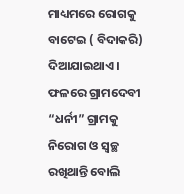ମାଧ୍ୟମରେ ରୋଗକୁ ବାଟେଇ ( ବିଦାକରି) ଦିଆଯାଇଥାଏ । ଫଳରେ ଗ୍ରାମଦେବୀ “ଧର୍ନୀ” ଗ୍ରାମକୁ ନିରୋଗ ଓ ସ୍ୱଚ୍ଛ ରଖିଥାନ୍ତି ବୋଲି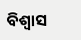ବିଶ୍ୱାସ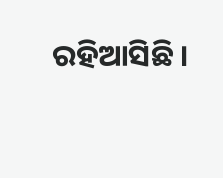ରହିଆସିଛି ।